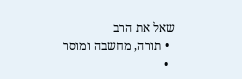שאל את הרב
  • תורה, מחשבה ומוסר
  •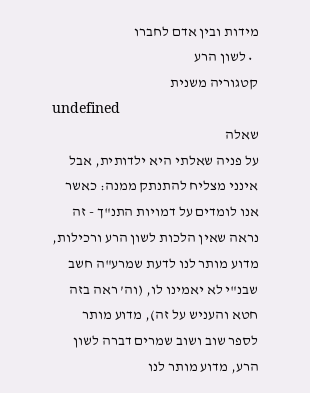מידות ובין אדם לחברו
  • לשון הרע
קטגוריה משנית
undefined
שאלה
על פניה שאלתי היא ילדותית, אבל אינני מצליח להתנתק ממנה: כאשר אנו לומדים על דמויות התנ"ך - זה נראה שאין הלכות לשון הרע ורכילות, מדוע מותר לנו לדעת שמרע"ה חשב שבנ"י לא יאמינו לו, (וה’ ראה בזה חטא והעניש על זה), מדוע מותר לספר שוב ושוב שמרים דברה לשון הרע, מדוע מותר לנו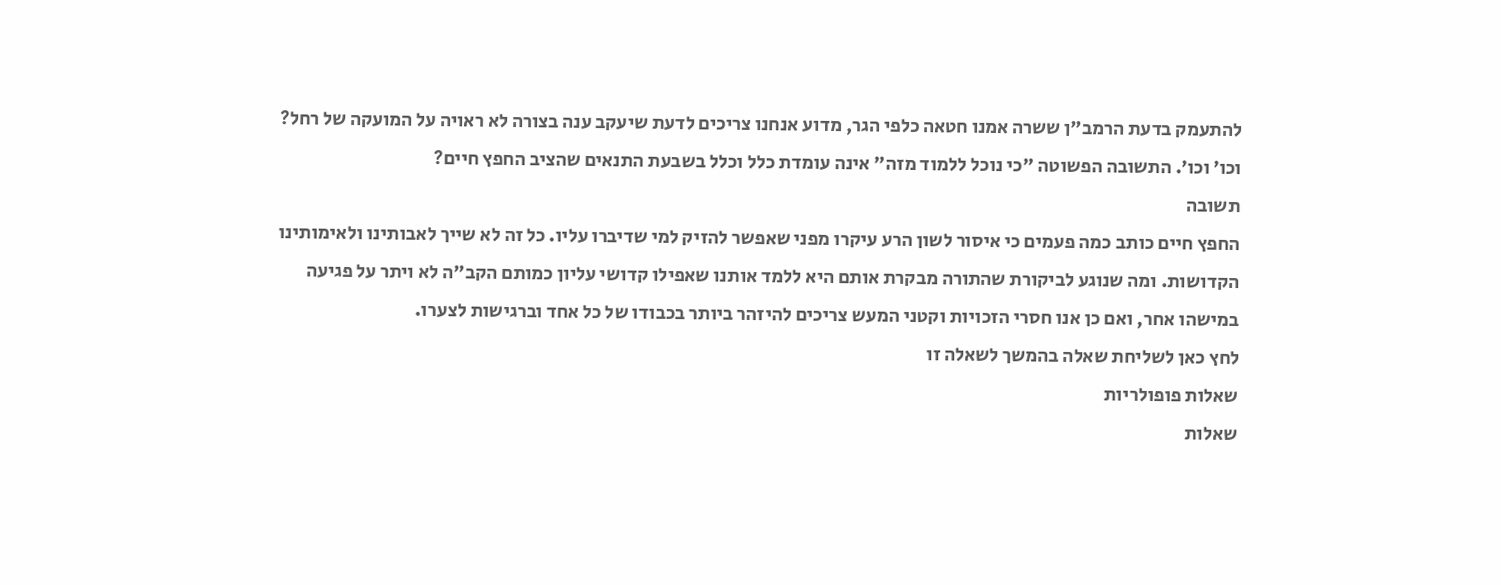להתעמק בדעת הרמב"ן ששרה אמנו חטאה כלפי הגר, מדוע אנחנו צריכים לדעת שיעקב ענה בצורה לא ראויה על המועקה של רחל? וכו’ וכו’. התשובה הפשוטה "כי נוכל ללמוד מזה" אינה עומדת כלל וכלל בשבעת התנאים שהציב החפץ חיים?
תשובה
החפץ חיים כותב כמה פעמים כי איסור לשון הרע עיקרו מפני שאפשר להזיק למי שדיברו עליו. כל זה לא שייך לאבותינו ולאימותינו הקדושות. ומה שנוגע לביקורת שהתורה מבקרת אותם היא ללמד אותנו שאפילו קדושי עליון כמותם הקב"ה לא ויתר על פגיעה במישהו אחר, ואם כן אנו חסרי הזכויות וקטני המעש צריכים להיזהר ביותר בכבודו של כל אחד וברגישות לצערו.
לחץ כאן לשליחת שאלה בהמשך לשאלה זו
שאלות פופולריות
שאלות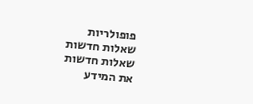פופולריות
שאלות חדשות
שאלות חדשות
את המידע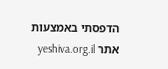הדפסתי באמצעות אתר yeshiva.org.il